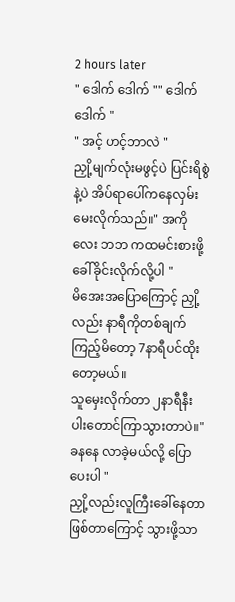2 hours later
" ဒေါက် ဒေါက် "" ဒေါက် ဒေါက် "
" အင့် ဟင့်ဘာလဲ "
ညှို့မျက်လုံးမဖွင့်ပဲ ပြင်းရိစွဲနဲ့ပဲ အိပ်ရာပေါ်ကနေလှမ်းမေးလိုက်သည်။" အကိုလေး ဘဘ ကထမင်းစားဖို့ခေါ်ခိုင်းလိုက်လို့ပါ "
မိအေးအပြောကြောင့် ညှို့လည်း နာရီကိုတစ်ချက်
ကြည့်မိတော့ 7နာရီပင်ထိုးတော့မယ်။
သူမှေးလိုက်တာ ၂နာရီနီးပါးတောင်ကြာသွားတာပဲ။" ခနနေ လာခဲ့မယ်လို့ ပြောပေးပါ "
ညှို့လည်းလူကြီးခေါ်နေတာဖြစ်တာကြောင့် သွားဖို့သာ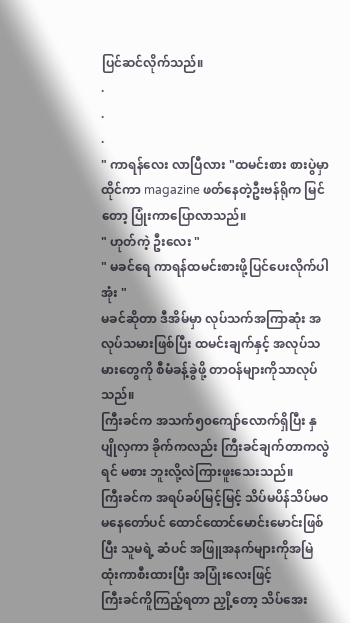ပြင်ဆင်လိုက်သည်။
.
.
.
" ကာရန်လေး လာပြီလား "ထမင်းစား စားပွဲမှာထိုင်ကာ magazine ဖတ်နေတဲ့ဦးဗန်ရိုက မြင်တော့ ပြုံးကာပြောလာသည်။
" ဟုတ်ကဲ့ ဦးလေး "
" မခင်ရေ ကာရန်ထမင်းစားဖို့ပြင်ပေးလိုက်ပါအုံး "
မခင်ဆိုတာ ဒီအိမ်မှာ လုပ်သက်အကြာဆုံး အလုပ်သမားဖြစ်ပြီး ထမင်းချက်နှင့် အလုပ်သမားတွေကို စီမံခန့်ခွဲဖို့ တာဝန်များကိုသာလုပ်သည်။
ကြီးခင်က အသက်၅၀ကျော်လောက်ရှိပြီး နှပျိုလှကာ ခိုက်ကလည်း ကြီးခင်ချက်တာကလွဲရင် မစား ဘူးလို့လဲကြားဖူးသေးသည်။
ကြီးခင်က အရပ်ခပ်မြင့်မြင့် သိပ်မပိန်သိပ်မဝ မနေတော်ပင် ထောင်ထောင်မောင်းမောင်းဖြစ်ပြီး သူမရဲ့ ဆံပင် အဖြူအနက်များကိုအမြဲ ထုံးကာစီးထားပြီး အပြုံးလေးဖြင့်
ကြီးခင်ကိူကြည့်ရတာ ညှို့တော့ သိပ်အေး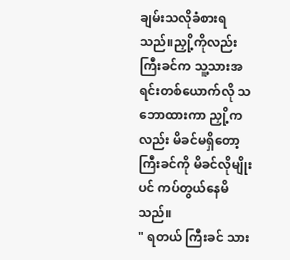ချမ်းသလိုခံစားရသည်။ညှို့ကိုလည်း ကြီးခင်က သူ့သားအရင်းတစ်ယောက်လို သဘောထားကာ ညှို့ကလည်း မိခင်မရှိတော့ ကြီးခင်ကို မိခင်လိုမျိုးပင် ကပ်တွယ်နေမိသည်။
" ရတယ် ကြီးခင် သား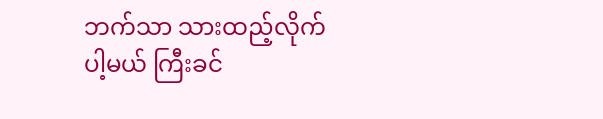ဘက်သာ သားထည့်လိုက်
ပါ့မယ် ကြီးခင်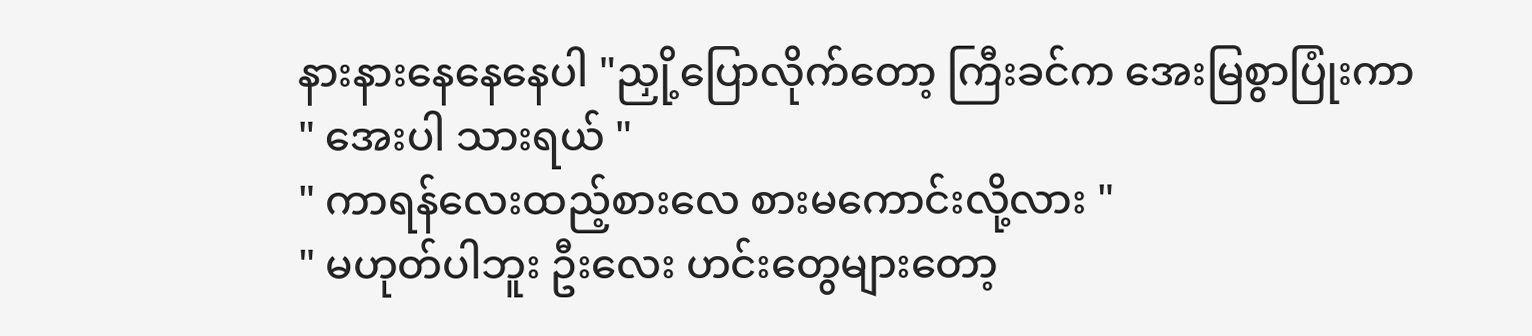နားနားနေနေနေပါ "ညှို့ပြောလိုက်တော့ ကြီးခင်က အေးမြစွာပြုံးကာ
" အေးပါ သားရယ် "
" ကာရန်လေးထည့်စားလေ စားမကောင်းလို့လား "
" မဟုတ်ပါဘူး ဦးလေး ဟင်းတွေများတော့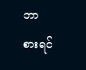ဘာ
စားရင်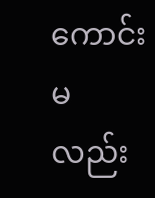ကောင်းမလည်း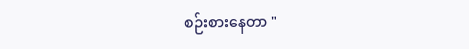စဉ်းစားနေတာ "